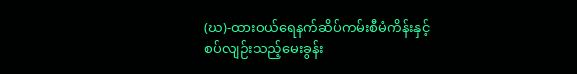(ဃ)-ထားဝယ်ရေနက်ဆိပ်ကမ်းစီမံကိန်းနှင့် စပ်လျဉ်းသည့်မေးခွန်း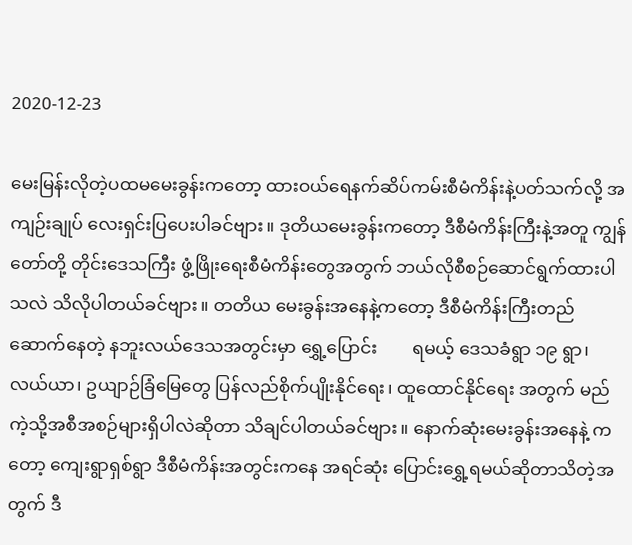2020-12-23

မေးမြန်းလိုတဲ့ပထမမေးခွန်းကတော့ ထားဝယ်ရေနက်ဆိပ်ကမ်းစီမံကိန်းနဲ့ပတ်သက်လို့ အကျဉ်းချုပ် လေးရှင်းပြပေးပါခင်ဗျား။ ဒုတိယမေးခွန်းကတော့ ဒီစီမံကိန်းကြီးနဲ့အတူ ကျွန်တော်တို့ တိုင်းဒေသကြီး ဖွံ့ဖြိုးရေးစီမံကိန်းတွေအတွက် ဘယ်လိုစီစဉ်ဆောင်ရွက်ထားပါသလဲ သိလိုပါတယ်ခင်ဗျား။ တတိယ မေးခွန်းအနေနဲ့ကတော့ ဒီစီမံကိန်းကြီးတည်ဆောက်နေတဲ့ နဘူးလယ်ဒေသအတွင်းမှာ ရွှေ့ပြောင်း        ရမယ့် ဒေသခံရွာ ၁၉ ရွာ၊ လယ်ယာ၊ ဥယျာဉ်ခြံမြေတွေ ပြန်လည်စိုက်ပျိုးနိုင်ရေး၊ ထူထောင်နိုင်ရေး အတွက် မည်ကဲ့သို့အစီအစဉ်များရှိပါလဲဆိုတာ သိချင်ပါတယ်ခင်ဗျား။ နောက်ဆုံးမေးခွန်းအနေနဲ့ ကတော့ ကျေးရွာရှစ်ရွာ ဒီစီမံကိန်းအတွင်းကနေ အရင်ဆုံး ပြောင်းရွှေ့ရမယ်ဆိုတာသိတဲ့အတွက် ဒီ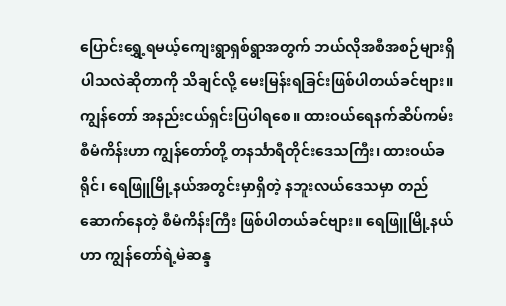ပြောင်းရွှေ့ရမယ့်ကျေးရွာရှစ်ရွာအတွက် ဘယ်လိုအစီအစဉ်များရှိပါသလဲဆိုတာကို သိချင်လို့ မေးမြန်းရခြင်းဖြစ်ပါတယ်ခင်ဗျား။ ကျွန်တော် အနည်းငယ်ရှင်းပြပါရစေ။ ထားဝယ်ရေနက်ဆိပ်ကမ်း စီမံကိန်းဟာ ကျွန်တော်တို့ တနင်္သာရီတိုင်းဒေသကြီး၊ ထားဝယ်ခရိုင်၊ ရေဖြူမြို့နယ်အတွင်းမှာရှိတဲ့ နဘူးလယ်ဒေသမှာ တည်ဆောက်နေတဲ့ စီမံကိန်းကြီး ဖြစ်ပါတယ်ခင်ဗျား။ ရေဖြူမြို့နယ်ဟာ ကျွန်တော်ရဲ့မဲဆန္ဒ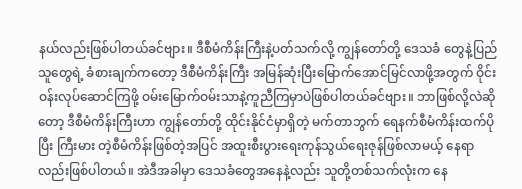နယ်လည်းဖြစ်ပါတယ်ခင်ဗျား။ ဒီစီမံကိန်းကြီးနဲ့ပတ်သက်လို့ ကျွန်တော်တို့ ဒေသခံ တွေနဲ့ပြည်သူတွေရဲ့ ခံစားချက်ကတော့ ဒီစီမံကိန်းကြီး အမြန်ဆုံးပြီးမြောက်အောင်မြင်လာဖို့အတွက် ဝိုင်းဝန်းလုပ်ဆောင်ကြဖို့ ဝမ်းမြောက်ဝမ်းသာနဲ့ကူညီကြမှာပဲဖြစ်ပါတယ်ခင်ဗျား။ ဘာဖြစ်လို့လဲဆိုတော့ ဒီစီမံကိန်းကြီးဟာ ကျွန်တော်တို့ ထိုင်းနိုင်ငံမှာရှိတဲ့ မက်တာဘွက် ရေနက်စီမံကိန်းထက်ပိုပြီး ကြီးမား တဲ့စီမံကိန်းဖြစ်တဲ့အပြင် အထူးစီးပွားရေးကုန်သွယ်ရေးဇုန်ဖြစ်လာမယ့် နေရာလည်းဖြစ်ပါတယ်။ အဲဒီအခါမှာ ဒေသခံတွေအနေနဲ့လည်း သူတို့တစ်သက်လုံးက နေ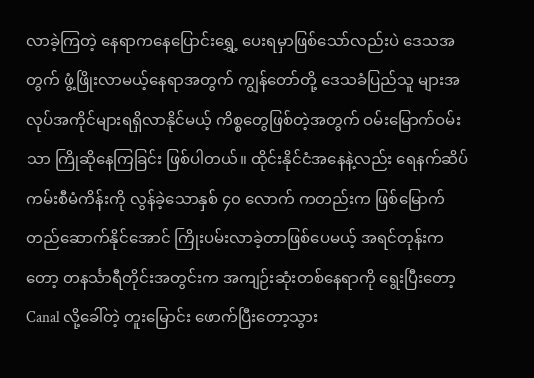လာခဲ့ကြတဲ့ နေရာကနေပြောင်းရွှေ့ ပေးရမှာဖြစ်သော်လည်းပဲ ဒေသအတွက် ဖွံ့ဖြိုးလာမယ့်နေရာအတွက် ကျွန်တော်တို့ ဒေသခံပြည်သူ များအလုပ်အကိုင်များရရှိလာနိုင်မယ့် ကိစ္စတွေဖြစ်တဲ့အတွက် ဝမ်းမြောက်ဝမ်းသာ ကြိုဆိုနေကြခြင်း ဖြစ်ပါတယ်။ ထိုင်းနိုင်ငံအနေနဲ့လည်း ရေနက်ဆိပ်ကမ်းစီမံကိန်းကို လွန်ခဲ့သောနှစ် ၄၀ လောက် ကတည်းက ဖြစ်မြောက်တည်ဆောက်နိုင်အောင် ကြိုးပမ်းလာခဲ့တာဖြစ်ပေမယ့် အရင်တုန်းကတော့ တနင်္သာရီတိုင်းအတွင်းက အကျဉ်းဆုံးတစ်နေရာကို ရွေးပြီးတော့ Canal လို့ခေါ်တဲ့ တူးမြောင်း ဖောက်ပြီးတော့သွား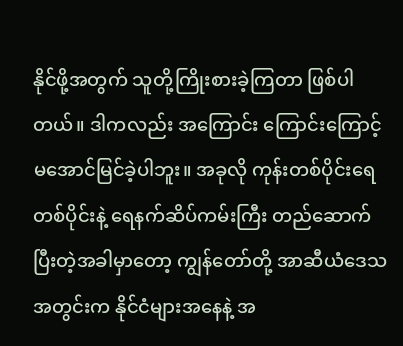နိုင်ဖို့အတွက် သူတို့ကြိုးစားခဲ့ကြတာ ဖြစ်ပါတယ်။ ဒါကလည်း အကြောင်း ကြောင်းကြောင့် မအောင်မြင်ခဲ့ပါဘူး။ အခုလို ကုန်းတစ်ပိုင်းရေတစ်ပိုင်းနဲ့ ရေနက်ဆိပ်ကမ်းကြီး တည်ဆောက် ပြီးတဲ့အခါမှာတော့ ကျွန်တော်တို့ အာဆီယံဒေသအတွင်းက နိုင်ငံများအနေနဲ့ အ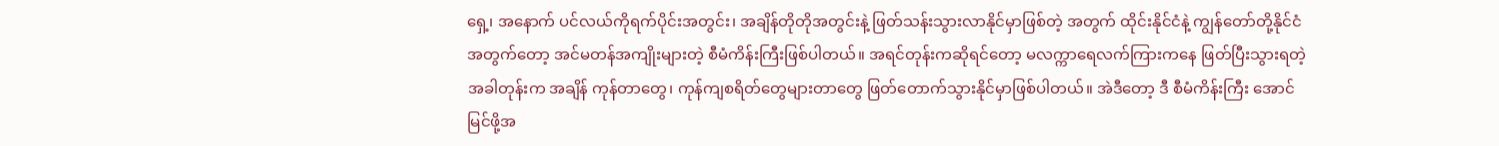ရှေ့၊ အနောက် ပင်လယ်ကိုရက်ပိုင်းအတွင်း၊ အချိန်တိုတိုအတွင်းနဲ့ ဖြတ်သန်းသွားလာနိုင်မှာဖြစ်တဲ့ အတွက် ထိုင်းနိုင်ငံနဲ့ ကျွန်တော်တို့နိုင်ငံအတွက်တော့ အင်မတန်အကျိုးများတဲ့ စီမံကိန်းကြီးဖြစ်ပါတယ်။ အရင်တုန်းကဆိုရင်တော့ မလက္ကာရေလက်ကြားကနေ ဖြတ်ပြီးသွားရတဲ့ အခါတုန်းက အချိန် ကုန်တာတွေ၊ ကုန်ကျစရိတ်တွေများတာ‌တွေ ဖြတ်တောက်သွားနိုင်မှာဖြစ်ပါတယ်။ အဲဒီတော့ ဒီ စီမံကိန်းကြီး အောင်မြင်ဖို့အ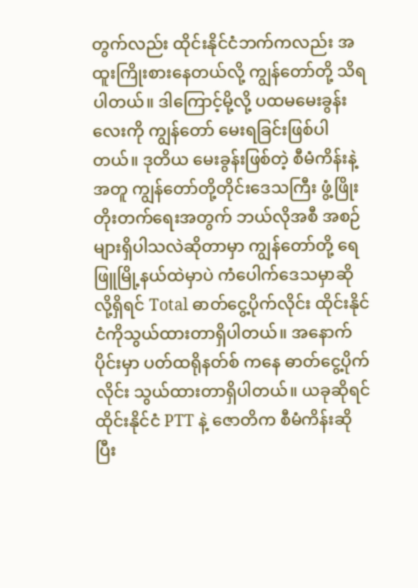တွက်လည်း ထိုင်းနိုင်ငံဘက်ကလည်း အထူးကြိုးစားနေတယ်လို့ ကျွန်တော်တို့ သိရပါတယ်။ ဒါကြောင့်မို့လို့ ပထမမေးခွန်းလေးကို ကျွန်တော် မေးရခြင်းဖြစ်ပါတယ်။ ဒုတိယ မေးခွန်းဖြစ်တဲ့ စီမံကိန်းနဲ့အတူ ကျွန်တော်တို့တိုင်းဒေသကြီး ဖွံ့ဖြိုးတိုးတက်ရေးအတွက် ဘယ်လိုအစီ အစဉ်များရှိပါသလဲဆိုတာမှာ ကျွန်တော်တို့ ရေဖြူမြို့နယ်ထဲမှာပဲ ကံပေါက်ဒေသမှာဆိုလို့ရှိရင် Total ဓာတ်ငွေ့ပိုက်လိုင်း ထိုင်းနိုင်ငံကိုသွယ်ထားတာရှိပါတယ်။ အနောက်ပိုင်းမှာ ပတ်ထရိုနတ်စ် ကနေ ဓာတ်ငွေ့ပိုက်လိုင်း သွယ်ထားတာရှိပါတယ်။ ယခုဆိုရင် ထိုင်းနိုင်ငံ PTT နဲ့ ဇောတိက စီမံကိန်းဆိုပြီး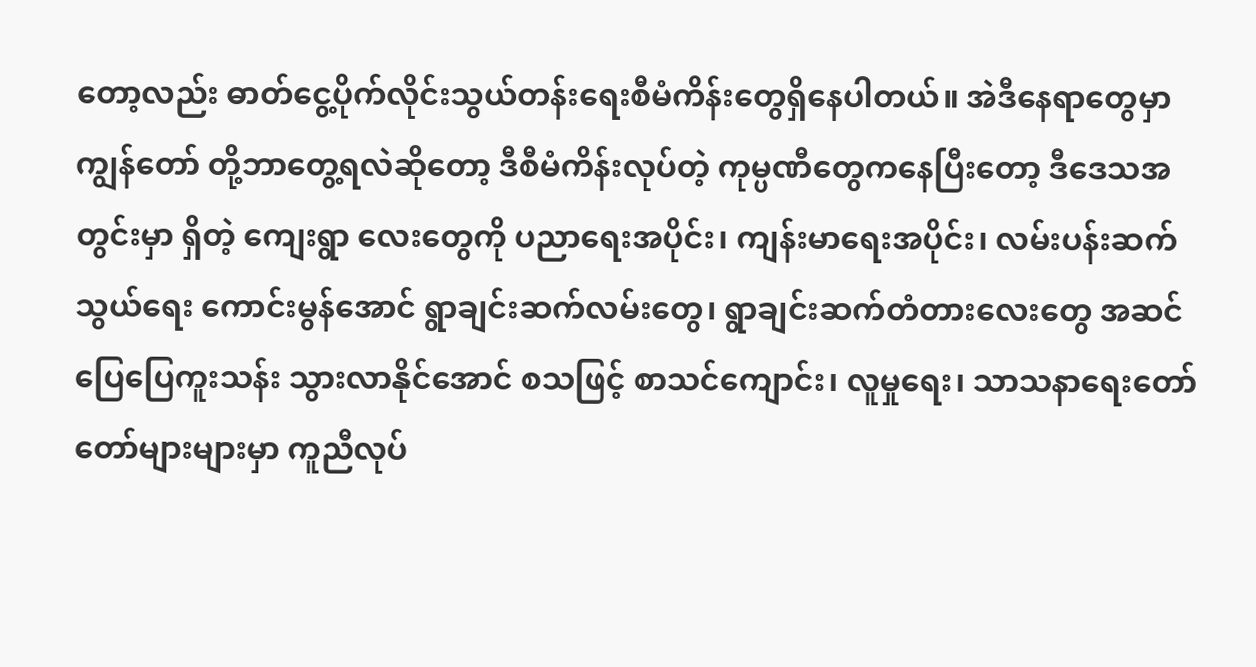တော့လည်း ဓာတ်ငွေ့ပိုက်လိုင်းသွယ်တန်းရေးစီမံကိန်းတွေရှိနေပါတယ်။ အဲဒီနေရာတွေမှာ  ကျွန်တော် တို့ဘာတွေ့ရလဲဆိုတော့ ဒီစီမံကိန်းလုပ်တဲ့ ကုမ္ပဏီတွေကနေပြီးတော့ ဒီဒေသအတွင်းမှာ ရှိတဲ့ ကျေးရွာ လေးတွေကို ပညာရေးအပိုင်း၊ ကျန်းမာရေးအပိုင်း၊ လမ်းပန်းဆက်သွယ်ရေး ကောင်းမွန်အောင် ရွာချင်းဆက်လမ်းတွေ၊ ရွာချင်းဆက်တံတားလေးတွေ အဆင်ပြေပြေကူးသန်း သွားလာနိုင်အောင် စသဖြင့် စာသင်ကျောင်း၊ လူမှုရေး၊ သာသနာရေးတော်တော်များများမှာ ကူညီလုပ်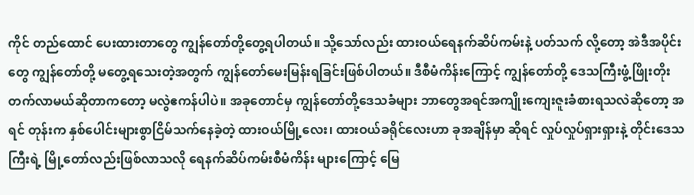ကိုင် တည်ထောင် ပေးထားတာတွေ ကျွန်တော်တို့တွေ့ရပါတယ်။ သို့သော်လည်း ထားဝယ်ရေနက်ဆိပ်ကမ်းနဲ့ ပတ်သက် လို့တော့ အဲဒီအပိုင်းတွေ ကျွန်တော်တို့ မတွေ့ရသေးတဲ့အတွက် ကျွန်တော်မေးမြန်းရခြင်းဖြစ်ပါတယ်။ ဒီစီမံကိန်းကြောင့် ကျွန်တော်တို့ ဒေသကြီးဖွံ့ဖြိုးတိုးတက်လာမယ်ဆိုတာကတော့ မလွဲဧကန်ပါပဲ။ အခုတောင်မှ ကျွန်တော်တို့ဒေသခံများ ဘာတွေအရင်အကျိုးကျေးဇူးခံစားရသလဲဆိုတော့ အရင် တုန်းက နှစ်ပေါင်းများစွာငြိမ်သက်နေခဲ့တဲ့ ထားဝယ်မြို့လေး၊ ထားဝယ်ခရိုင်လေးဟာ ခုအချိန်မှာ ဆိုရင် လှုပ်လှုပ်ရှားရှားနဲ့ တိုင်းဒေသကြီးရဲ့ မြို့တော်လည်းဖြစ်လာသလို ရေနက်ဆိပ်ကမ်းစီမံကိန်း များကြောင့် မြေ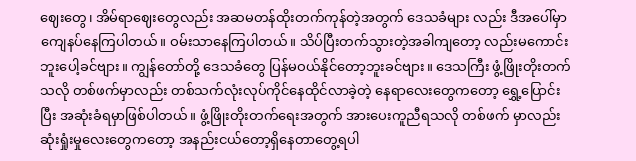ဈေးတွေ၊ အိမ်ရာဈေးတွေလည်း အဆမတန်ထိုးတက်ကုန်တဲ့အတွက် ဒေသခံများ လည်း ဒီအပေါ်မှာကျေနပ်နေကြပါတယ်။ ဝမ်းသာနေကြပါတယ်။ သိပ်ပြီးတက်သွားတဲ့အခါကျတော့ လည်းမကောင်းဘူးပေါ့ခင်ဗျား။ ကျွန်တော်တို့ ဒေသခံတွေ ပြန်မဝယ်နိုင်တော့ဘူးခင်ဗျား။ ဒေသကြီး ဖွံ့ဖြိုးတိုးတက်သလို တစ်ဖက်မှာလည်း တစ်သက်လုံးလုပ်ကိုင်နေထိုင်လာခဲ့တဲ့ နေရာလေးတွေကတော့ ရွှေ့ပြောင်းပြီး အဆုံးခံရမှာဖြစ်ပါတယ်။ ဖွံ့ဖြိုးတိုးတက်ရေးအတွက် အားပေးကူညီရသလို တစ်ဖက် မှာလည်း ဆုံးရှုံးမှုလေးတွေကတော့ အနည်းငယ်တော့ရှိနေတာတွေ့ရပါ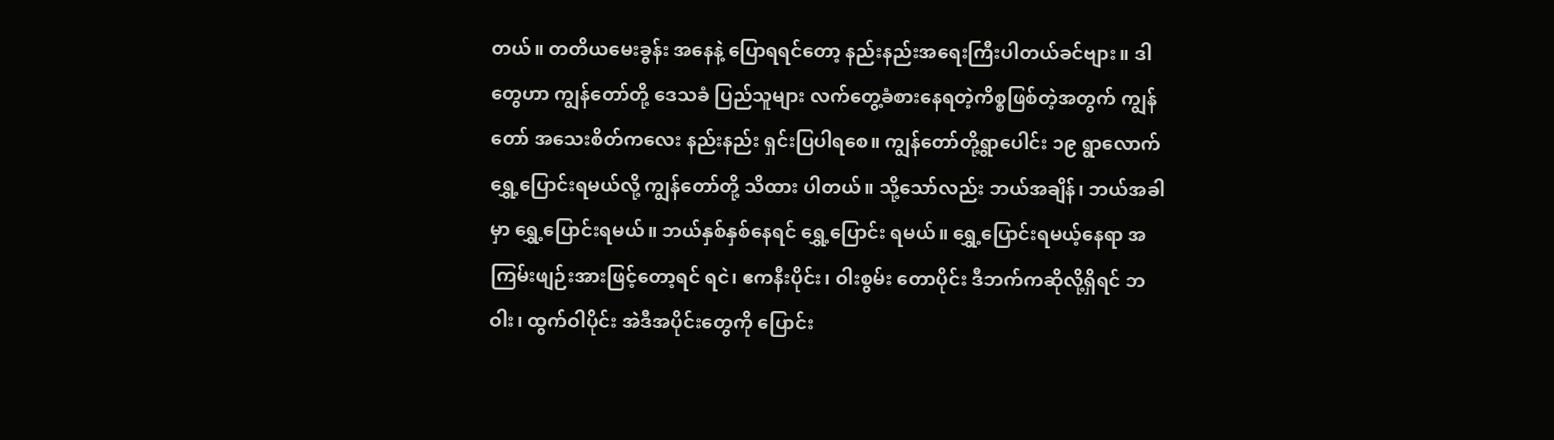တယ်။ တတိယမေးခွန်း အနေနဲ့ ပြောရရင်တော့ နည်းနည်းအရေးကြီးပါတယ်ခင်ဗျား။ ဒါတွေဟာ ကျွန်တော်တို့ ဒေသခံ ပြည်သူများ လက်တွေ့ခံစားနေရတဲ့ကိစ္စဖြစ်တဲ့အတွက် ကျွန်တော် အသေးစိတ်ကလေး နည်းနည်း ရှင်းပြပါရစေ။ ကျွန်တော်တို့ရွာပေါင်း ၁၉ ရွာလောက် ရွှေ့ပြောင်းရမယ်လို့ ကျွန်တော်တို့ သိထား ပါတယ်။ သို့သော်လည်း ဘယ်အချိန်၊ ဘယ်အခါမှာ ရွှေ့ပြောင်းရမယ်။ ဘယ်နှစ်နှစ်နေရင် ရွှေ့ပြောင်း ရမယ်။ ရွှေ့ပြောင်းရမယ့်နေရာ အကြမ်းဖျဉ်းအားဖြင့်တော့ရင် ရငဲ၊ ဧကနီးပိုင်း၊ ဝါးစွမ်း တောပိုင်း ဒီဘက်ကဆိုလို့ရှိရင် ဘဝါး၊ ထွက်ဝါပိုင်း အဲဒီအပိုင်းတွေကို ပြောင်း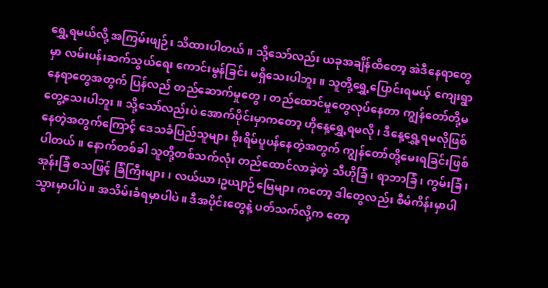ရွှေ့ရမယ်လို့ အကြမ်းဖျဉ်း သိထားပါတယ်။ သို့သော်လည်း ယခုအချိန်ထိတော့ အဲဒီနေရာတွေမှာ လမ်းပန်းဆက်သွယ်ရေး ကောင်းမွန်ခြင်း မရှိသေးပါဘူး။ သူတို့ရွှေ့ပြောင်းရမယ့် ကျေးရွာနေရာတွေအတွက် ပြန်လည် တည်ဆောက်မှုတွေ၊ တည်ထောင်မှုတွေလုပ်နေတာ ကျွန်တော်တို့မတွေ့သေးပါဘူး။ သို့သော်လည်းပဲ အောက်ပိုင်းမှာကတော့ ဟိုနေ့ရွှေ့ရမလို၊ ဒီနေ့ရွှေ့ရမလိုဖြစ်နေတဲ့အတွက်ကြောင့် ဒေသခံပြည်သူများ စိုးရိမ်ပူပန်နေတဲ့အတွက် ကျွန်တော်တို့မေးရခြင်းဖြစ်ပါတယ်။ နောက်တစ်ခါ သူတို့တစ်သက်လုံး တည်ထောင်လာခဲ့တဲ့ သီဟိုခြံ၊ ရာဘာခြံ၊ ကွမ်းခြံ၊ အုန်းခြံ စသဖြင့် ခြံကြီးများ၊ လယ်ယာ၊ဥယျာဉ်မြေများ ကတော့ ဒါတွေလည်း စီမံကိန်းမှာပါသွားမှာပါပဲ။ အသိမ်းခံရမှာပါပဲ။ ဒီအပိုင်းတွေနဲ့ ပတ်သက်လို့က တော့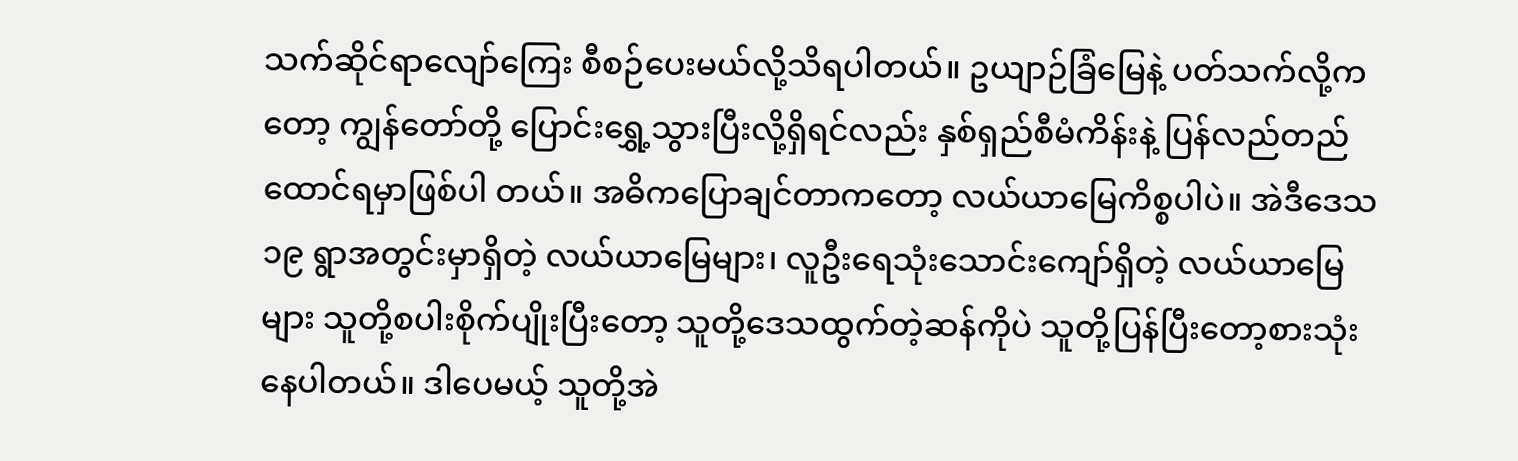သက်ဆိုင်ရာလျော်ကြေး စီစဉ်ပေးမယ်လို့သိရပါတယ်။ ဥယျာဉ်ခြံမြေနဲ့ ပတ်သက်လို့ကတော့ ကျွန်တော်တို့ ပြောင်းရွှေ့သွားပြီးလို့ရှိရင်လည်း နှစ်ရှည်စီမံကိန်းနဲ့ ပြန်လည်တည်ထောင်ရမှာဖြစ်ပါ တယ်။ အဓိကပြောချင်တာကတော့ လယ်ယာမြေကိစ္စပါပဲ။ အဲဒီဒေသ ၁၉ ရွာအတွင်းမှာရှိတဲ့ လယ်ယာမြေများ၊ လူဦးရေသုံးသောင်းကျော်ရှိတဲ့ လယ်ယာမြေများ သူတို့စပါးစိုက်ပျိုးပြီးတော့ သူတို့ဒေသထွက်တဲ့ဆန်ကိုပဲ သူတို့ပြန်ပြီးတော့စားသုံးနေပါတယ်။ ဒါပေမယ့် သူတို့အဲ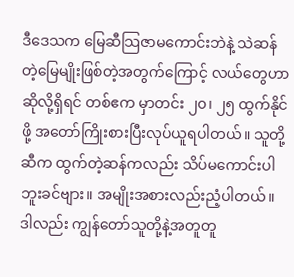ဒီဒေသက မြေဆီသြဇာမကောင်းဘဲနဲ့ သဲဆန်တဲ့မြေမျိုးဖြစ်တဲ့အတွက်ကြောင့် လယ်တွေဟာဆိုလို့ရှိရင် တစ်ဧက မှာတင်း ၂၀၊ ၂၅ ထွက်နိုင်ဖို့ အတော်ကြိုးစားပြီးလုပ်ယူရပါတယ်။ သူတို့ဆီက ထွက်တဲ့ဆန်ကလည်း သိပ်မကောင်းပါဘူးခင်ဗျား။ အမျိုးအစားလည်းညံ့ပါတယ်။ ဒါလည်း ကျွန်တော်သူတို့နဲ့အတူတူ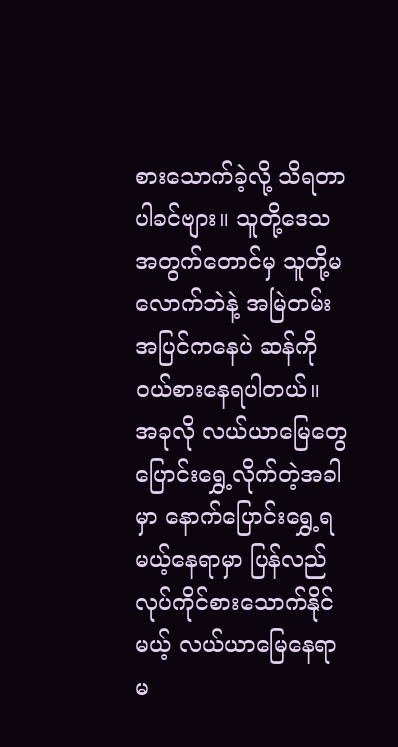စားသောက်ခဲ့လို့ သိရတာပါခင်ဗျား။ သူတို့ဒေသအတွက်တောင်မှ သူတို့မလောက်ဘဲနဲ့ အမြဲတမ်း အပြင်ကနေပဲ ဆန်ကိုဝယ်စားနေရပါတယ်။ အခုလို လယ်ယာမြေတွေ ပြောင်းရွှေ့လိုက်တဲ့အခါမှာ နောက်ပြောင်းရွှေ့ရမယ့်နေရာမှာ ပြန်လည်လုပ်ကိုင်စားသောက်နိုင်မယ့် လယ်ယာမြေနေရာမ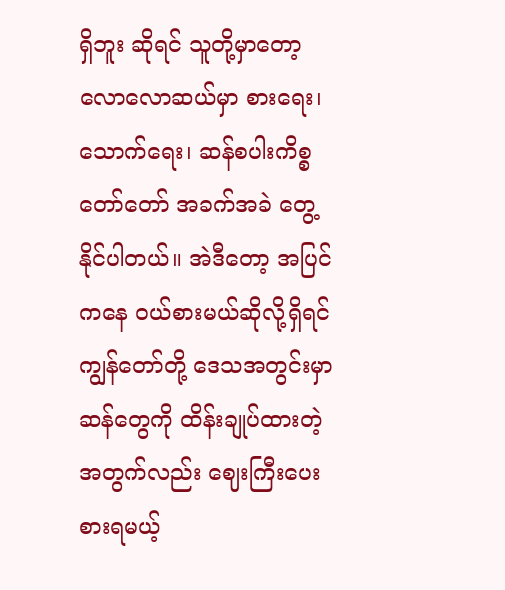ရှိဘူး ဆိုရင် သူတို့မှာတော့ လောလောဆယ်မှာ စားရေး၊ သောက်ရေး၊ ဆန်စပါးကိစ္စတော်တော် အခက်အခဲ တွေ့နိုင်ပါတယ်။ အဲဒီတော့ အပြင်ကနေ ဝယ်စားမယ်ဆိုလို့ရှိရင် ကျွန်တော်တို့ ဒေသအတွင်းမှာ ဆန်တွေကို ထိန်းချုပ်ထားတဲ့အတွက်လည်း ဈေးကြီးပေးစားရမယ့်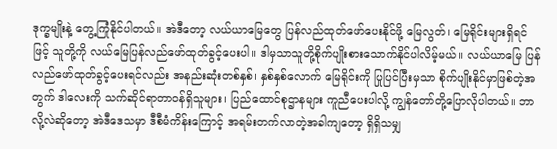ဒုက္ခမျိုးနဲ့ တွေ့ကြုံနိုင်ပါတယ်။ အဲဒီတော့ လယ်ယာမြေတွေ ပြန်လည်ထုတ်ဖော်ပေးနိုင်ဖို့ မြေလွတ်၊ မြေရိုင်းများရှိရင်ဖြင့် သူတို့ကို လယ်မြေပြန်လည်ဖော်ထုတ်ခွင့်ပေးပါ။ ဒါမှသာသူတို့စိုက်ပျိုးစားသောက်နိုင်ပါလိမ့်မယ်။ လယ်ယာမြေ ပြန်လည်ဖော်ထုတ်ခွင့်ပေးရင်လည်း အနည်းဆုံးတစ်နှစ်၊ နှစ်နှစ်လောက် မြေရိုင်းကို ပြုပြင်ပြီးမှသာ စိုက်ပျိုးနိုင်မှာဖြစ်တဲ့အတွက် ဒါလေးကို သက်ဆိုင်ရာတာဝန်ရှိသူများ၊ ပြည်ထောင်စုဌာနများ ကူညီပေးပါလို့ ကျွန်တော်တို့ပြောလိုပါတယ်။ ဘာလို့လဲဆိုတော့ အဲဒီဒေသမှာ ဒီစီမံကိန်းကြောင့် အရမ်းတက်လာတဲ့အခါကျတော့ ရှိရှိသမျှ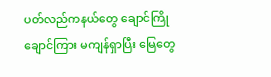ပတ်လည်ကနယ်တွေ ချောင်ကြိုချောင်ကြား မကျန်ရှာပြီး မြေတွေ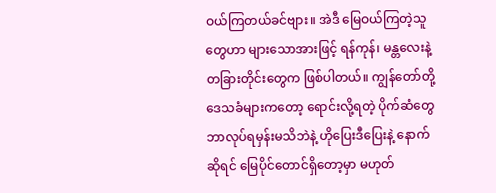ဝယ်ကြတယ်ခင်ဗျား။ အဲဒီ မြေဝယ်ကြတဲ့သူတွေဟာ များသောအားဖြင့် ရန်ကုန်၊ မန္တလေးနဲ့ တခြားတိုင်းတွေက ဖြစ်ပါတယ်။ ကျွန်တော်တို့ ဒေသခံများကတော့ ရောင်းလို့ရတဲ့ ပိုက်ဆံတွေ ဘာလုပ်ရမှန်းမသိဘဲနဲ့ ဟိုပြေးဒီပြေးနဲ့ နောက်ဆိုရင် မြေပိုင်တောင်ရှိတော့မှာ မဟုတ်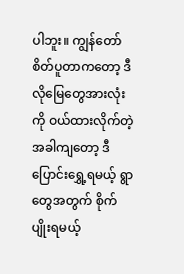ပါဘူး။ ကျွန်တော်စိတ်ပူတာကတော့ ဒီလိုမြေတွေအားလုံးကို ဝယ်ထားလိုက်တဲ့ အခါကျတော့ ဒီပြောင်းရွှေ့ရမယ့် ရွာတွေအတွက် စိုက်ပျိုးရမယ့်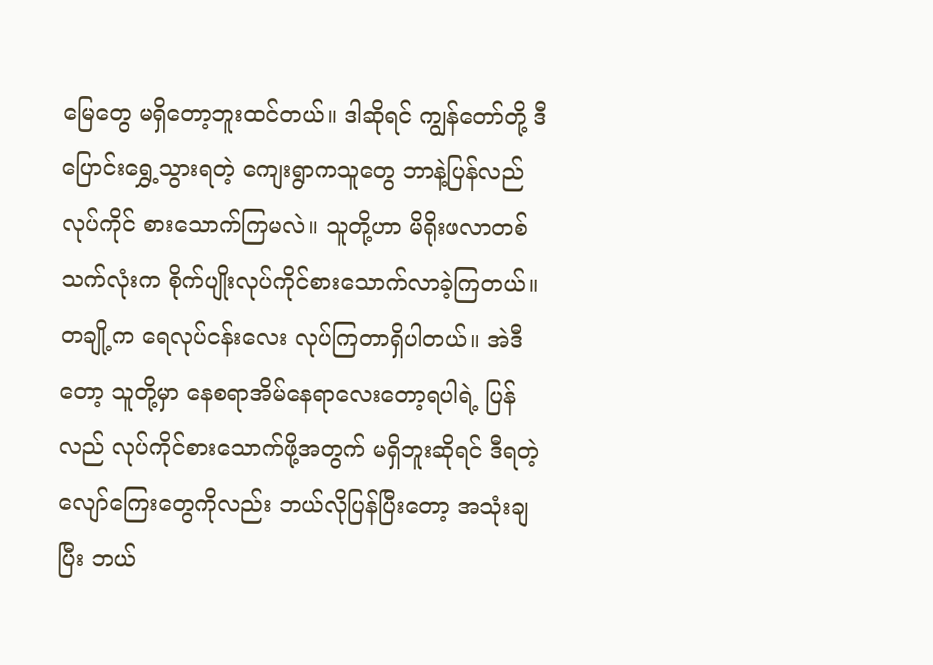မြေတွေ မရှိတော့ဘူးထင်တယ်။ ဒါဆိုရင် ကျွန်တော်တို့ ဒီပြောင်းရွှေ့သွားရတဲ့ ကျေးရွာကသူတွေ ဘာနဲ့ပြန်လည်လုပ်ကိုင် စားသောက်ကြမလဲ။ သူတို့ဟာ မိရိုးဖလာတစ်သက်လုံးက စိုက်ပျိုးလုပ်ကိုင်စားသောက်လာခဲ့ကြတယ်။ တချို့က ရေလုပ်ငန်းလေး လုပ်ကြတာရှိပါတယ်။ အဲဒီတော့ သူတို့မှာ နေစရာအိမ်နေရာလေးတော့ရပါရဲ့ ပြန်လည် လုပ်ကိုင်စားသောက်ဖို့အတွက် မရှိဘူးဆိုရင် ဒီရတဲ့လျော်ကြေးတွေကိုလည်း ဘယ်လိုပြန်ပြီးတော့ အသုံးချပြီး ဘယ်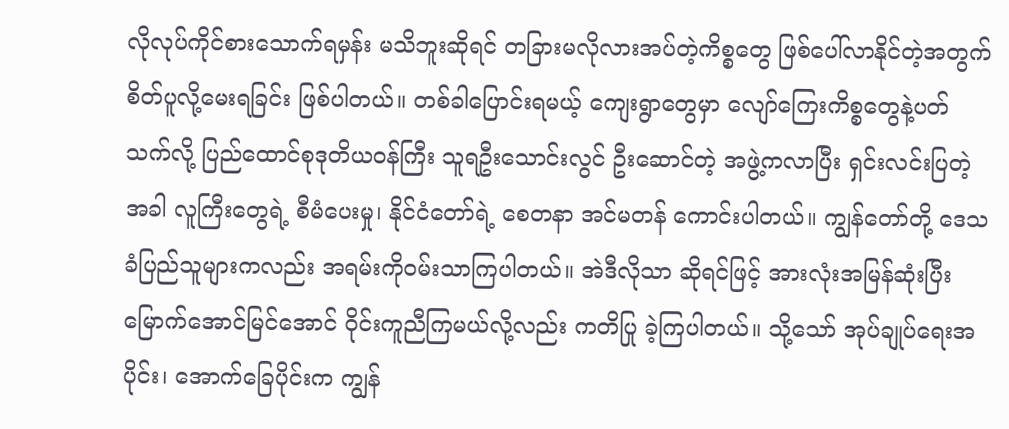လိုလုပ်ကိုင်စားသောက်ရမှန်း မသိဘူးဆိုရင် တခြားမလိုလားအပ်တဲ့ကိစ္စတွေ ဖြစ်ပေါ်လာနိုင်တဲ့အတွက် စိတ်ပူလို့မေးရခြင်း ဖြစ်ပါတယ်။ တစ်ခါပြောင်းရမယ့် ကျေးရွာတွေမှာ လျော်ကြေးကိစ္စတွေနဲ့ပတ်သက်လို့ ပြည်ထောင်စုဒုတိယဝန်ကြီး သူရဦးသောင်းလွင် ဦးဆောင်တဲ့ အဖွဲ့ကလာပြီး ရှင်းလင်းပြတဲ့အခါ လူကြီးတွေရဲ့ စီမံပေးမှု၊ နိုင်ငံတော်ရဲ့ စေတနာ အင်မတန် ကောင်းပါတယ်။ ကျွန်တော်တို့ ဒေသခံပြည်သူများကလည်း အရမ်းကိုဝမ်းသာကြပါတယ်။ အဲဒီလိုသာ ဆိုရင်ဖြင့် အားလုံးအမြန်ဆုံးပြီးမြောက်အောင်မြင်အောင် ဝိုင်းကူညီကြမယ်လို့လည်း ကတိပြု ခဲ့ကြပါတယ်။ သို့သော် အုပ်ချုပ်ရေးအပိုင်း၊ အောက်ခြေပိုင်းက ကျွန်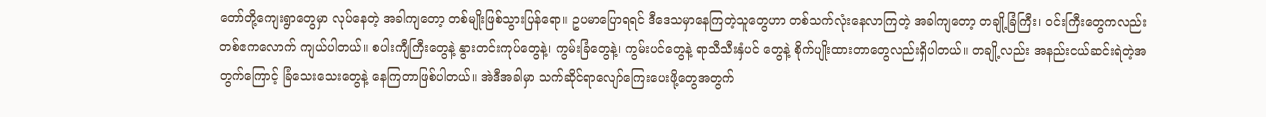တော်တို့ကျေးရွာတွေမှာ လုပ်နေတဲ့ အခါကျတော့ တစ်မျိုးဖြစ်သွားပြန်ရော။ ဥပမာပြောရရင် ဒီဒေသမှာနေကြတဲ့သူတွေဟာ တစ်သက်လုံးနေလာကြတဲ့ အခါကျတော့ တချို့ခြံကြီး၊ ဝင်းကြီးတွေကလည်း တစ်ဧကလောက် ကျယ်ပါတယ်။ စပါးကျီကြီးတွေနဲ့ နွားတင်းကုပ်တွေနဲ့၊ ကွမ်းခြံတွေနဲ့၊ ကွမ်းပင်တွေနဲ့ ရာသီသီးနှံပင် တွေနဲ့ စိုက်ပျိုးထားတာတွေလည်းရှိပါတယ်။ တချို့လည်း အနည်းငယ်ဆင်းရဲတဲ့အတွက်ကြောင့် ခြံသေးသေးတွေနဲ့ နေကြတာဖြစ်ပါတယ်။ အဲဒီအခါမှာ သက်ဆိုင်ရာလျော်ကြေးပေးဖို့တွေအတွက်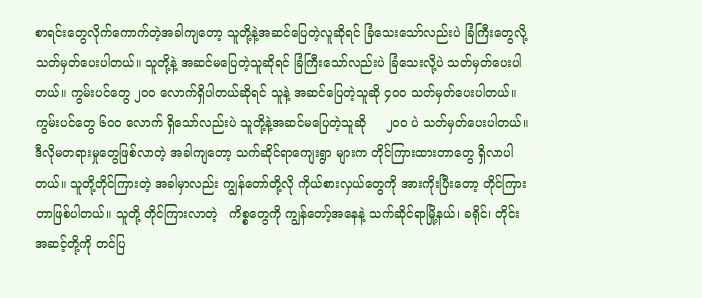စာရင်းတွေလိုက်ကောက်တဲ့အခါကျတော့ သူတို့နဲ့အဆင်ပြေတဲ့လူဆိုရင် ခြံသေးသော်လည်းပဲ ခြံကြီးတွေလို့ သတ်မှတ်ပေးပါတယ်။ သူတို့နဲ့ အဆင်မပြေတဲ့သူဆိုရင် ခြံကြီးသော်လည်းပဲ ခြံသေးလို့ပဲ သတ်မှတ်ပေးပါတယ်။ ကွမ်းပင်တွေ ၂၀၀ လောက်ရှိပါတယ်ဆိုရင် သူနဲ့ အဆင်ပြေတဲ့သူဆို ၄၀၀ သတ်မှတ်ပေးပါတယ်။ ကွမ်းပင်တွေ ၆၀၀ လောက် ရှိသော်လည်းပဲ သူတို့နဲ့အဆင်မပြေတဲ့သူဆို     ၂၀၀ ပဲ သတ်မှတ်ပေးပါတယ်။ ဒီလိုမတရားမှုတွေဖြစ်လာတဲ့ အခါကျတော့ သက်ဆိုင်ရာကျေးရွာ များက တိုင်ကြားထားတာတွေ ရှိလာပါတယ်။ သူတို့တိုင်ကြားတဲ့ အခါမှာလည်း ကျွန်တော်တို့လို ကိုယ်စားလှယ်တွေကို အားကိုးပြီးတော့ တိုင်ကြားတာဖြစ်ပါတယ်။ သူတို့ တိုင်ကြားလာတဲ့   ကိစ္စတွေကို ကျွန်တော့်အနေနဲ့ သက်ဆိုင်ရာမြို့နယ်၊ ခရိုင်၊ တိုင်းအဆင့်တို့ကို တင်ပြ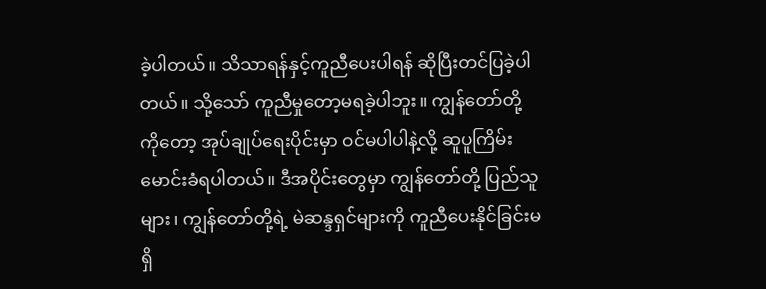ခဲ့ပါတယ်။ သိသာရန်နှင့်ကူညီပေးပါရန် ဆိုပြီးတင်ပြခဲ့ပါတယ်။ သို့သော် ကူညီမှုတော့မရခဲ့ပါဘူး။ ကျွန်တော်တို့ ကိုတော့ အုပ်ချုပ်ရေးပိုင်းမှာ ဝင်မပါပါနဲ့လို့ ဆူပူကြိမ်းမောင်းခံရပါတယ်။ ဒီအပိုင်းတွေမှာ ကျွန်တော်တို့ ပြည်သူများ၊ ကျွန်တော်တို့ရဲ့ မဲဆန္ဒရှင်များကို ကူညီပေးနိုင်ခြင်းမရှိ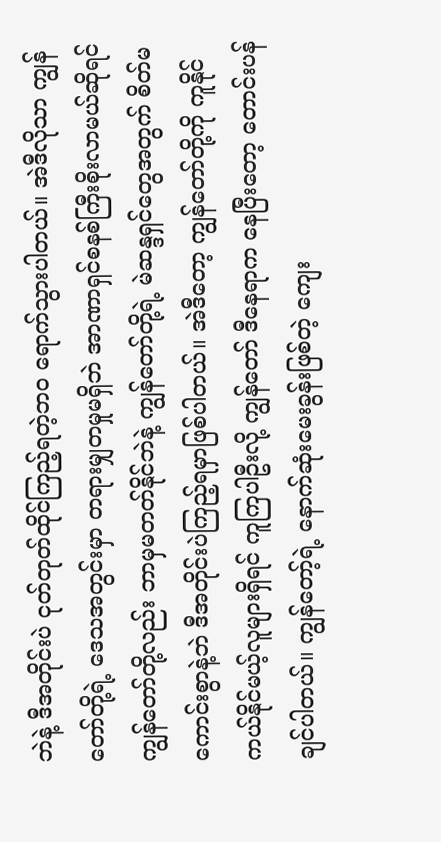ဘဲနဲ့ ဒီအတိုင်းပဲ ငုတ်တုတ်ထိုင်ကြည့်ရတဲ့ဘဝ ရောက်သွားပါတယ်။ အဲဒီလိုသာ ကျွန်တော်တို့ရဲ့ ဒေသအတွင်းမှာ တရားမျှတမှုမရှိဘဲ အာဏာရှင်စနစ်ကြီးစိုးလာမယ်ဆိုရင် ကျွန်တော်တို့လည်း ဘာမှမတတ်နိုင်ဘဲနဲ့ ကျွန်တော်တို့ရဲ့ မဲဆန္ဒရှင်တွေအတွက် စိတ်မကောင်းစွာနဲ့ဘဲ ဒီအတိုင်းပဲကြည့်ရမှာဖြစ်ပါတယ်။ အဲဒီတော့ ကျွန်တော်တို့ကို ကူနိုင်ကယ်နိုင်မယ့်လူများရှိရင် ကူကြပါဦးလို့ ကျွန်တော် ဒီနေရာက နေပြီးတော့ တောင်းပန်ချင်ပါတယ်။ ကျွန်တော့်ရဲ့ နောက်ဆုံးမေးခွန်းဖြစ်တဲ့ ကျေး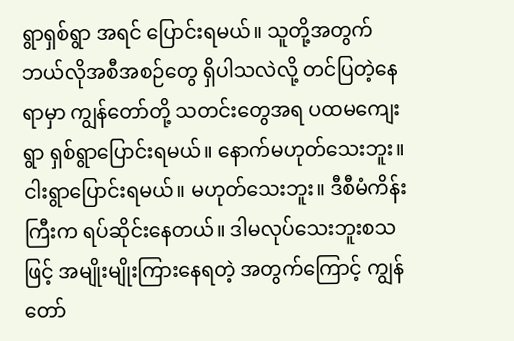ရွာရှစ်ရွာ အရင် ပြောင်းရမယ်။ သူတို့အတွက် ဘယ်လိုအစီအစဉ်တွေ ရှိပါသလဲလို့ တင်ပြတဲ့နေရာမှာ ကျွန်တော်တို့ သတင်းတွေအရ ပထမကျေးရွာ ရှစ်ရွာပြောင်းရမယ်။ နောက်မဟုတ်သေးဘူး။ ငါးရွာပြောင်းရမယ်။ မဟုတ်သေးဘူး။ ဒီစီမံကိန်းကြီးက ရပ်ဆိုင်းနေတယ်။ ဒါမလုပ်သေးဘူးစသဖြင့် အမျိုးမျိုးကြားနေရတဲ့ အတွက်ကြောင့် ကျွန်တော်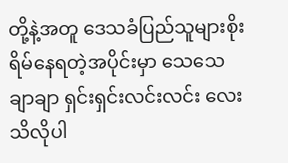တို့နဲ့အတူ ဒေသခံပြည်သူများစိုးရိမ်နေရတဲ့အပိုင်းမှာ သေသေချာချာ ရှင်းရှင်းလင်းလင်း လေးသိလိုပါ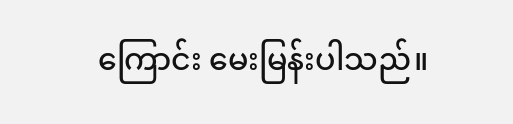ကြောင်း မေးမြန်းပါသည်။